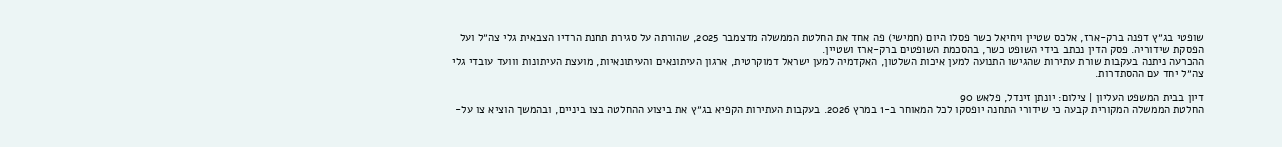שופטי בג״ץ דפנה ברק-ארז, אלכס שטיין ויחיאל כשר פסלו היום (חמישי) פה אחד את החלטת הממשלה מדצמבר 2025, שהורתה על סגירת תחנת הרדיו הצבאית גלי צה״ל ועל הפסקת שידוריה. פסק הדין נכתב בידי השופט כשר, בהסכמת השופטים ברק-ארז ושטיין.
ההכרעה ניתנה בעקבות שורת עתירות שהגישו התנועה למען איכות השלטון, האקדמיה למען ישראל דמוקרטית, ארגון העיתונאים והעיתונאיות, מועצת העיתונות ווועד עובדי גלי צה״ל יחד עם ההסתדרות.

דיון בבית המשפט העליון | צילום: יונתן זינדל, פלאש 90
החלטת הממשלה המקורית קבעה כי שידורי התחנה יופסקו לכל המאוחר ב-1 במרץ 2026. בעקבות העתירות הקפיא בג״ץ את ביצוע ההחלטה בצו ביניים, ובהמשך הוציא צו על-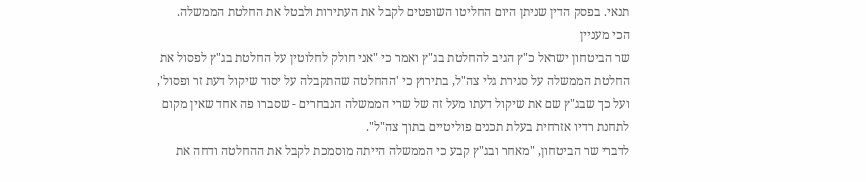תנאי. בפסק הדין שניתן היום החליטו השופטים לקבל את העתירות ולבטל את החלטת הממשלה.
הכי מעניין
שר הביטחון ישראל כ"ץ הגיב להחלטת בג"ץ ואמר כי "אני חולק לחלוטין על החלטת בג"ץ לפסול את החלטת הממשלה על סגירת גלי צה"ל, בתירוץ כי 'ההחלטה שהתקבלה על יסוד שיקול דעת זר ופסול', ועל כך שבג"ץ שם את שיקול דעתו מעל זה של שרי הממשלה הנבחרים - שסברו פה אחד שאין מקום לתחנת רדיו אזרחית בעלת תכנים פוליטיים בתוך צה"ל".
לדברי שר הביטחון, "מאחר ובג"ץ קבע כי הממשלה הייתה מוסמכת לקבל את ההחלטה ודחה את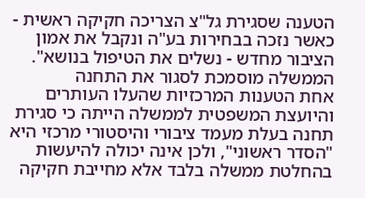הטענה שסגירת גל"צ הצריכה חקיקה ראשית - כאשר נזכה בבחירות בע"ה ונקבל את אמון הציבור מחדש - נשלים את הטיפול בנושא".
הממשלה מוסמכת לסגור את התחנה
אחת הטענות המרכזיות שהעלו העותרים והיועצת המשפטית לממשלה הייתה כי סגירת תחנה בעלת מעמד ציבורי והיסטורי מרכזי היא "הסדר ראשוני", ולכן אינה יכולה להיעשות בהחלטת ממשלה בלבד אלא מחייבת חקיקה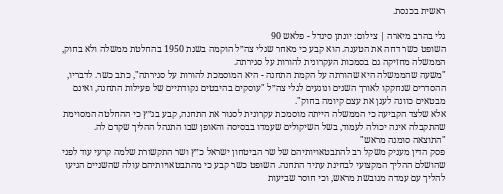ראשית בכנסת.

גלי בהרב מיארה | צילום: יונתן סינדל - פלאש 90
השופט כשר דחה את הטענה. הוא קבע כי מאחר שגלי צה״ל הוקמה בשנת 1950 בהחלטת ממשלה ולא בחוק, הממשלה מחזיקה גם בסמכות העקרונית להורות על סגירתה.
"משעה שהממשלה היא שהורתה על הקמת התחנה - היא המוסמכת להורות על סגירתה", כתב כשר. לדבריו, ההסדרים שנחקקו לאורך השנים ונוגעים לגלי צה״ל "עוסקים בהיבטים נקודתיים של פעילות התחנה, ואינם מבטאים כוונה לעגן את עצם קיומה בחוק".
אלא שלצד הקביעה כי הממשלה הייתה מוסמכת עקרונית לסגור את התחנה, קבע בג״ץ כי ההחלטה המסוימת שהתקבלה אינה יכולה לעמוד, בשל השיקולים שעמדו בבסיסה והאופן שבו התנהל ההליך שקדם לה.
"התוצאה סומנה מראש"
פסק הדין מעניק משקל רב להתבטאויותיהם של שר הביטחון ישראל כ״ץ ושר התקשורת שלמה קרעי עוד לפני שהושלם ההליך המקצועי לבחינת עתיד התחנה. השופט כשר קבע כי מהתבטאויותיהם עולה שהשניים הגיעו להליך עם עמדה מגובשת מראש, וכי חוסר שביעות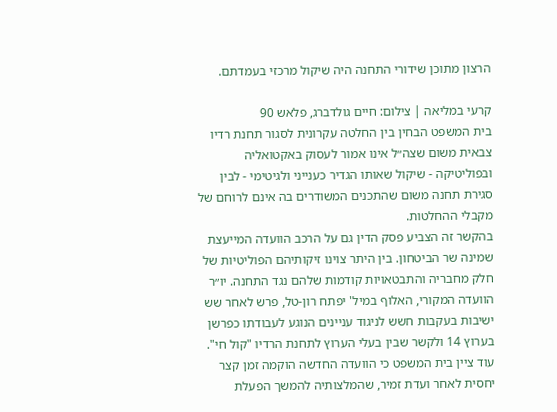הרצון מתוכן שידורי התחנה היה שיקול מרכזי בעמדתם.

קרעי במליאה | צילום: חיים גולדברג, פלאש 90
בית המשפט הבחין בין החלטה עקרונית לסגור תחנת רדיו צבאית משום שצה״ל אינו אמור לעסוק באקטואליה ובפוליטיקה - שיקול שאותו הגדיר כענייני ולגיטימי - לבין סגירת תחנה משום שהתכנים המשודרים בה אינם לרוחם של מקבלי ההחלטות.
בהקשר זה הצביע פסק הדין גם על הרכב הוועדה המייעצת שמינה שר הביטחון. בין היתר צוינו זיקותיהם הפוליטיות של חלק מחבריה והתבטאויות קודמות שלהם נגד התחנה. יו״ר הוועדה המקורי, האלוף במיל' יפתח רון-טל, פרש לאחר שש ישיבות בעקבות חשש לניגוד עניינים הנוגע לעבודתו כפרשן בערוץ 14 ולקשר שבין בעלי הערוץ לתחנת הרדיו "קול חי".
עוד ציין בית המשפט כי הוועדה החדשה הוקמה זמן קצר יחסית לאחר ועדת זמיר, שהמלצותיה להמשך הפעלת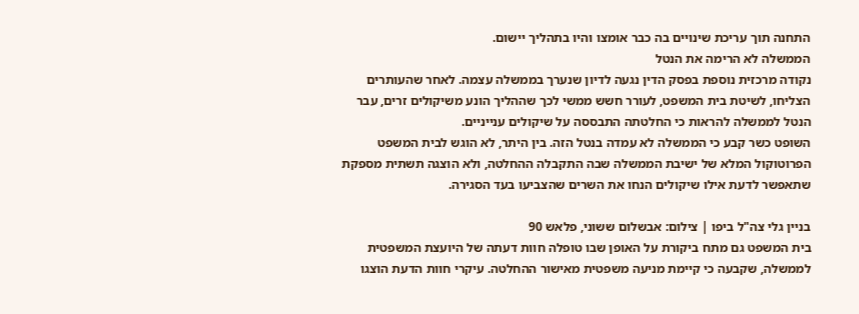התחנה תוך עריכת שינויים בה כבר אומצו והיו בתהליך יישום.
הממשלה לא הרימה את הנטל
נקודה מרכזית נוספת בפסק הדין נגעה לדיון שנערך בממשלה עצמה. לאחר שהעותרים הצליחו, לשיטת בית המשפט, לעורר חשש ממשי לכך שההליך הונע משיקולים זרים, עבר הנטל לממשלה להראות כי החלטתה התבססה על שיקולים ענייניים.
השופט כשר קבע כי הממשלה לא עמדה בנטל הזה. בין היתר, לא הוגש לבית המשפט הפרוטוקול המלא של ישיבת הממשלה שבה התקבלה ההחלטה, ולא הוצגה תשתית מספקת שתאפשר לדעת אילו שיקולים הנחו את השרים שהצביעו בעד הסגירה.

בניין גלי צה"ל ביפו | צילום: אבשלום ששוני, פלאש 90
בית המשפט גם מתח ביקורת על האופן שבו טופלה חוות דעתה של היועצת המשפטית לממשלה, שקבעה כי קיימת מניעה משפטית מאישור ההחלטה. עיקרי חוות הדעת הוצגו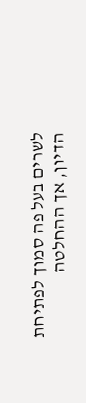לשרים בעל פה סמוך לפתיחת הדיון, אך ההחלטה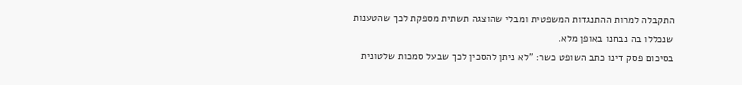התקבלה למרות ההתנגדות המשפטית ומבלי שהוצגה תשתית מספקת לכך שהטענות שנכללו בה נבחנו באופן מלא.
בסיכום פסק דינו כתב השופט כשר: "לא ניתן להסכין לכך שבעל סמכות שלטונית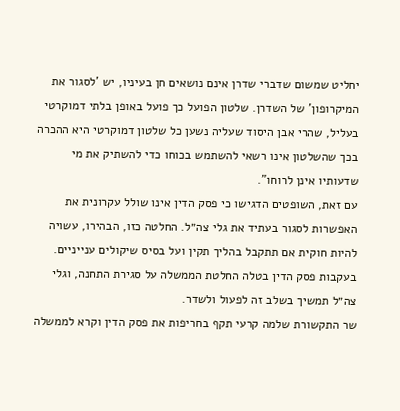יחליט שמשום שדברי שדרן אינם נושאים חן בעיניו, יש 'לסגור את המיקרופון' של השדרן. שלטון הפועל כך פועל באופן בלתי דמוקרטי בעליל, שהרי אבן היסוד שעליה נשען כל שלטון דמוקרטי היא ההכרה בכך שהשלטון אינו רשאי להשתמש בכוחו כדי להשתיק את מי שדעותיו אינן לרוחו".
עם זאת, השופטים הדגישו כי פסק הדין אינו שולל עקרונית את האפשרות לסגור בעתיד את גלי צה״ל. החלטה כזו, הבהירו, עשויה להיות חוקית אם תתקבל בהליך תקין ועל בסיס שיקולים ענייניים.
בעקבות פסק הדין בטלה החלטת הממשלה על סגירת התחנה, וגלי צה״ל תמשיך בשלב זה לפעול ולשדר.
שר התקשורת שלמה קרעי תקף בחריפות את פסק הדין וקרא לממשלה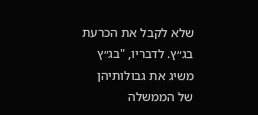שלא לקבל את הכרעת בג״ץ. לדבריו, "בג״ץ משיג את גבולותיהן של הממשלה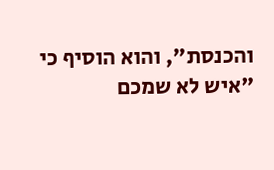והכנסת", והוא הוסיף כי "איש לא שמכם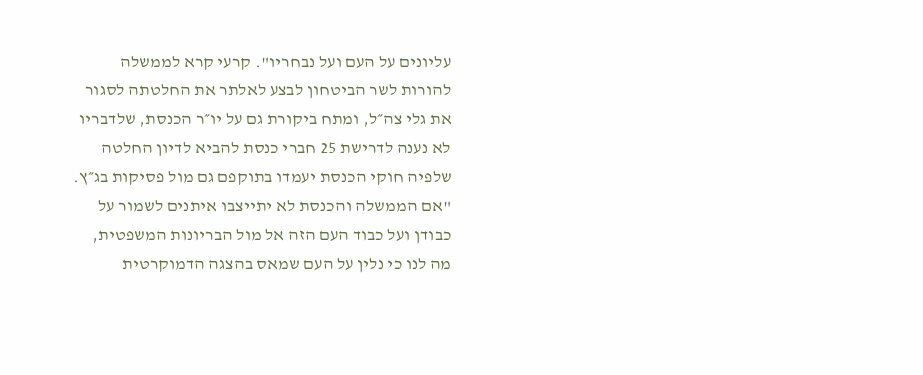עליונים על העם ועל נבחריו". קרעי קרא לממשלה להורות לשר הביטחון לבצע לאלתר את החלטתה לסגור את גלי צה״ל, ומתח ביקורת גם על יו״ר הכנסת, שלדבריו לא נענה לדרישת 25 חברי כנסת להביא לדיון החלטה שלפיה חוקי הכנסת יעמדו בתוקפם גם מול פסיקות בג״ץ. "אם הממשלה והכנסת לא יתייצבו איתנים לשמור על כבודן ועל כבוד העם הזה אל מול הבריונות המשפטית, מה לנו כי נלין על העם שמאס בהצגה הדמוקרטית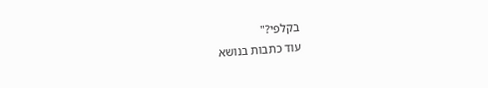בקלפי?"
עוד כתבות בנושא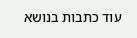עוד כתבות בנושא